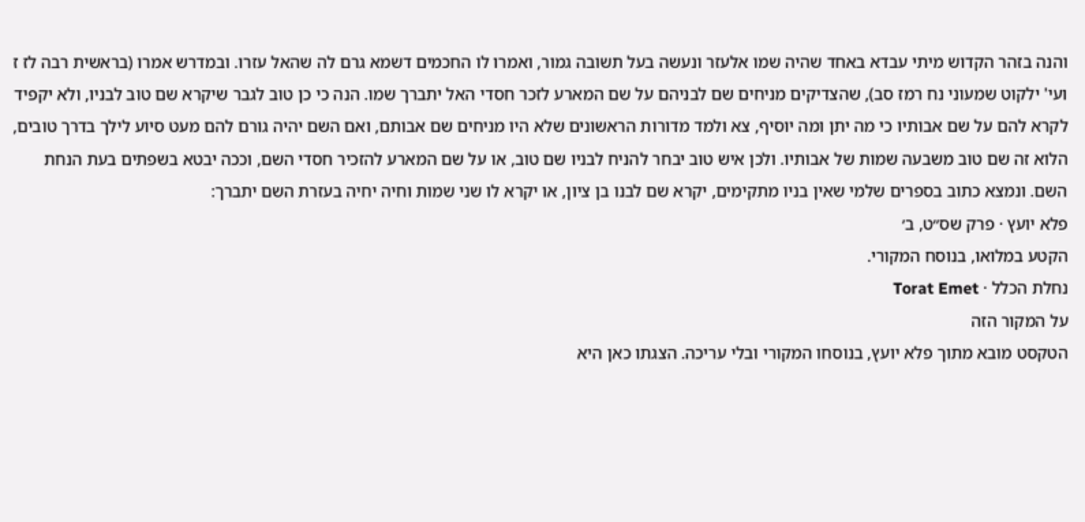והנה בזהר הקדוש מיתי עבדא באחד שהיה שמו אלעזר ונעשה בעל תשובה גמור, ואמרו לו החכמים דשמא גרם לה שהאל עזרו. ובמדרש אמרו (בראשית רבה לז ז ועי' ילקוט שמעוני נח רמז סב), שהצדיקים מניחים שם לבניהם על שם המארע לזכר חסדי האל יתברך שמו. הנה כי כן טוב לגבר שיקרא שם טוב לבניו, ולא יקפיד לקרא להם על שם אבותיו כי מה יתן ומה יוסיף, צא ולמד מדורות הראשונים שלא היו מניחים שם אבותם, ואם השם יהיה גורם להם מעט סיוע לילך בדרך טובים, הלוא זה שם טוב משבעה שמות של אבותיו. ולכן איש טוב יבחר להניח לבניו שם טוב, או על שם המארע להזכיר חסדי השם, וככה יבטא בשפתים בעת הנחת השם. ונמצא כתוב בספרים שלמי שאין בניו מתקימים, יקרא שם לבנו בן ציון, או יקרא לו שני שמות וחיה יחיה בעזרת השם יתברך:
פלא יועץ · פרק שס״ט, ב׳
הקטע במלואו, בנוסח המקורי.
נחלת הכלל · Torat Emet
על המקור הזה
הטקסט מובא מתוך פלא יועץ, בנוסחו המקורי ובלי עריכה. הצגתו כאן היא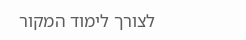לצורך לימוד המקור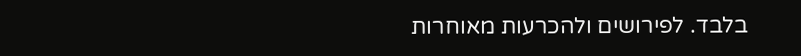בלבד. לפירושים ולהכרעות מאוחרות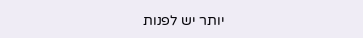יותר יש לפנות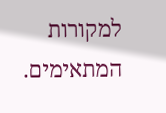למקורות המתאימים.